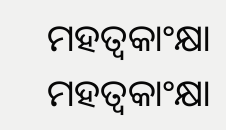ମହତ୍ୱକାଂକ୍ଷା
ମହତ୍ୱକାଂକ୍ଷା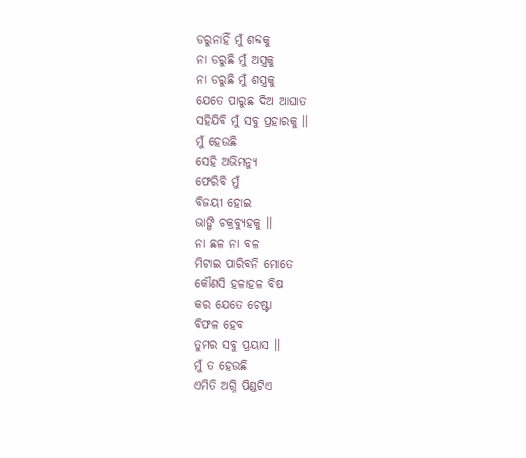ଡରୁନାହିଁ ମୁଁ ଶବ୍ଦକୁ
ନା ଡରୁଛି ମୁଁ ଅସ୍ତ୍ରକୁ
ନା ଡରୁଛି ମୁଁ ଶସ୍ତ୍ରକୁ
ଯେତେ ପାରୁଛ ଦିଅ ଆଘାତ
ସହିଯିବି ମୁଁ ସବୁ ପ୍ରହାରକୁ ।।
ମୁଁ ହେଉଛି
ସେହି ଅଭିମନ୍ୟୁ
ଫେରିବି ମୁଁ
ବିଜୟୀ ହୋଇ
ଭାଙ୍ଗି ଚକ୍ରବ୍ୟୁହକୁ ।।
ନା ଛଳ ନା ବଳ
ମିଟାଇ ପାରିବନି ମୋତେ
କୌଣସି ହଳାହଳ ବିଷ
କର ଯେତେ ଚେଷ୍ଟା
ବିଫଳ ହେବ
ତୁମର ସବୁ ପ୍ରୟାସ ।।
ମୁଁ ତ ହେଉଛି
ଏମିତି ଅଗ୍ନି ପିଣ୍ଡଟିଏ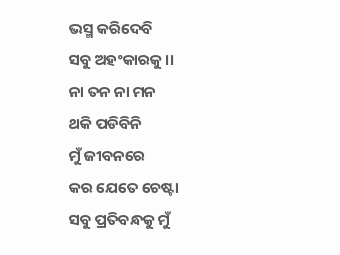ଭସ୍ମ କରିଦେବି
ସବୁ ଅହଂକାରକୁ ।।
ନା ତନ ନା ମନ
ଥକି ପଡିବିନି
ମୁଁ ଜୀବନରେ
କର ଯେତେ ଚେଷ୍ଟା
ସବୁ ପ୍ରତିବନ୍ଧକୁ ମୁଁ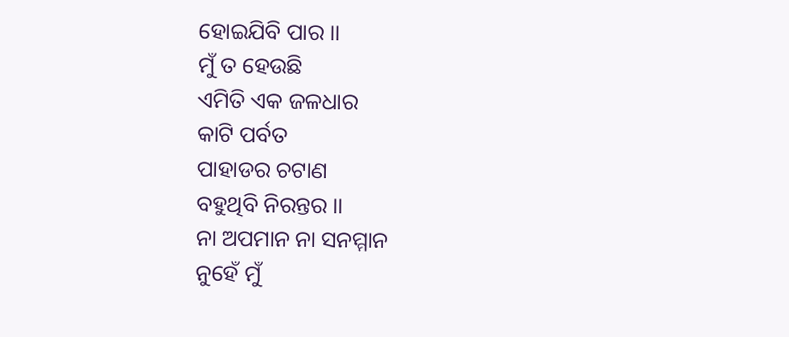ହୋଇଯିବି ପାର ।।
ମୁଁ ତ ହେଉଛି
ଏମିତି ଏକ ଜଳଧାର
କାଟି ପର୍ବତ
ପାହାଡର ଚଟାଣ
ବହୁଥିବି ନିରନ୍ତର ।।
ନା ଅପମାନ ନା ସନମ୍ମାନ
ନୁହେଁ ମୁଁ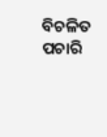ବିଚଳିତ
ପଚାରି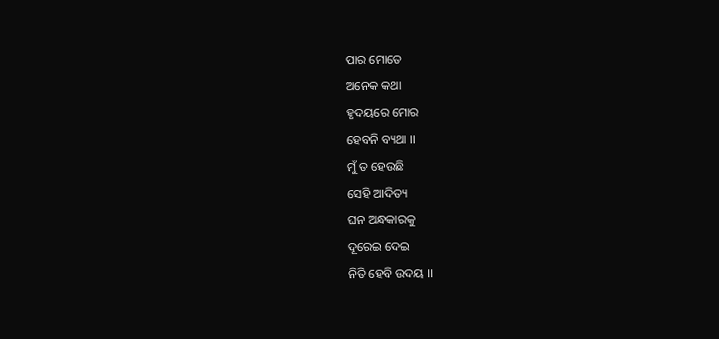ପାର ମୋତେ
ଅନେକ କଥା
ହୃଦୟରେ ମୋର
ହେବନି ବ୍ୟଥା ।।
ମୁଁ ତ ହେଉଛି
ସେହି ଆଦିତ୍ୟ
ଘନ ଅନ୍ଧକାରକୁ
ଦୂରେଇ ଦେଇ
ନିତି ହେବି ଉଦୟ ।।